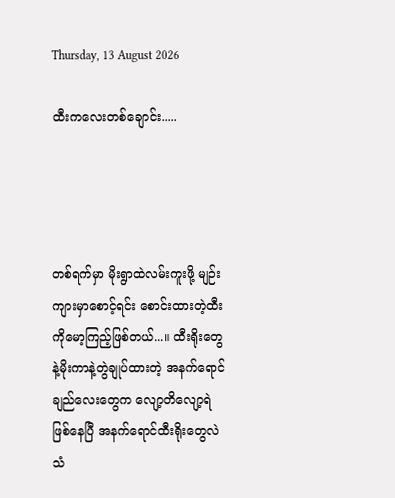Thursday, 13 August 2026

ထီးကလေးတစ်ချောင်း.....




တစ်ရက်မှာ မိုးရွာထဲလမ်းကူးဖို့ မျဉ်းကျားမှာစောင့်ရင်း စောင်းထားတဲ့ထီးကိုမော့ကြည့်ဖြစ်တယ်...။ ထီးရိုးတွေနဲ့မိုးကာနဲ့တွဲချုပ်ထားတဲ့ အနက်ရောင်ချည်လေးတွေက လျော့တိလျော့ရဲဖြစ်နေပြီ အနက်ရောင်ထီးရိုးတွေလဲ သံ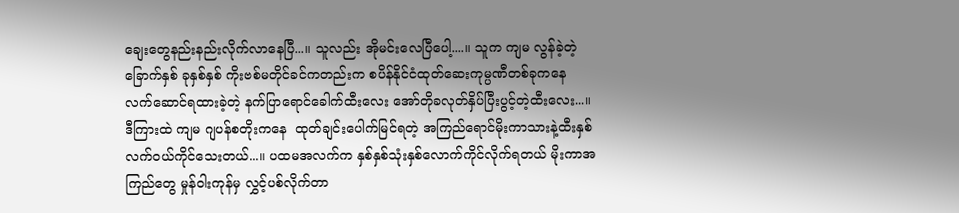ချေးတွေနည်းနည်းလိုက်လာနေပြီ...။ သူလည်း အိုမင်းလေပြီပေါ့....။ သူက ကျမ လွန်ခဲ့တဲ့ ခြောက်နှစ် ခုနှစ်နှစ် ကိုးဗစ်မတိုင်ခင်ကတည်းက စပိန်နိုင်ငံထုတ်ဆေးကုမ္ပဏီတစ်ခုကနေ လက်ဆောင်ရထားခဲ့တဲ့ နက်ပြာရောင်ခေါက်ထီးလေး အော်တိုခလုတ်နှိပ်ပြီးပွင့်တဲ့ထီးလေး...။  ဒီကြားထဲ ကျမ ဂျပန်စတိုးကနေ  ထုတ်ချင်းပေါက်မြင်ရတဲ့ အကြည်ရောင်မိုးကာသားနဲ့ထီးနှစ်လက်ဝယ်ကိုင်သေးတယ်...။ ပထမအလက်က နှစ်နှစ်သုံးနှစ်လောက်ကိုင်လိုက်ရတယ် မိုးကာအကြည်တွေ မှုန်ဝါးကုန်မှ လွှင့်ပစ်လိုက်တာ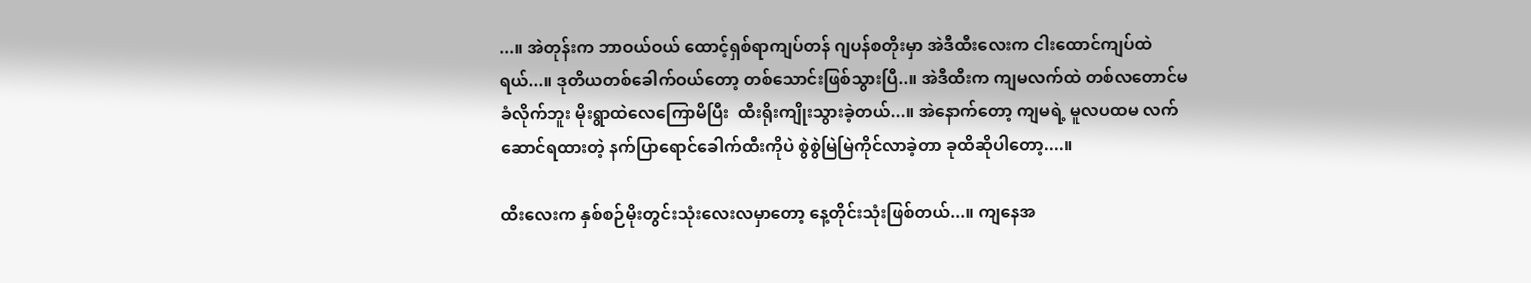...။ အဲတုန်းက ဘာဝယ်ဝယ် ထောင့်ရှစ်ရာကျပ်တန် ဂျပန်စတိုးမှာ အဲဒီထီးလေးက ငါးထောင်ကျပ်ထဲရယ်...။ ဒုတိယတစ်ခေါက်ဝယ်တော့ တစ်သောင်းဖြစ်သွားပြီ..။ အဲဒီထီးက ကျမလက်ထဲ တစ်လတောင်မခံလိုက်ဘူး မိုးရွာထဲလေကြောမိပြီး  ထီးရိုးကျိုးသွားခဲ့တယ်...။ အဲနောက်တော့ ကျမရဲ့ မူလပထမ လက်ဆောင်ရထားတဲ့ နက်ပြာရောင်ခေါက်ထီးကိုပဲ စွဲစွဲမြဲမြဲကိုင်လာခဲ့တာ ခုထိဆိုပါတော့....။

ထီးလေးက နှစ်စဉ်မိုးတွင်းသုံးလေးလမှာတော့ နေ့တိုင်းသုံးဖြစ်တယ်...။ ကျနေအ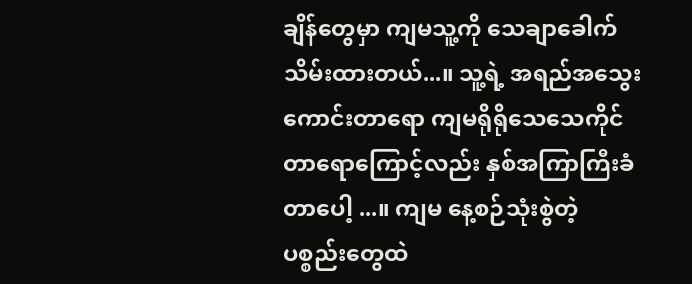ချိန်တွေမှာ ကျမသူ့ကို သေချာခေါက်သိမ်းထားတယ်...။ သူ့ရဲ့ အရည်အသွေးကောင်းတာရော ကျမရိုရိုသေသေကိုင်တာရောကြောင့်လည်း နှစ်အကြာကြီးခံတာပေါ့ ...။ ကျမ နေ့စဉ်သုံးစွဲတဲ့ ပစ္စည်းတွေထဲ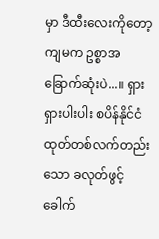မှာ ဒီထီးလေးကိုတော့ ကျမက ဥစ္စာအခြောက်ဆုံးပဲ...။ ရှားရှားပါးပါး စပိန်နိုင်ငံထုတ်တစ်လက်တည်းသော ခလုတ်ဖွင့် ခေါက်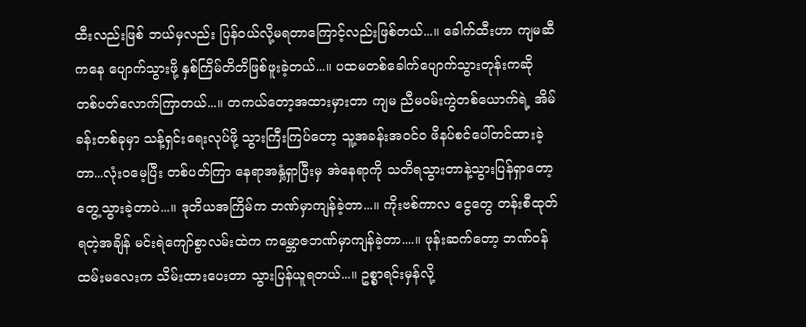ထီးလည်းဖြစ် ဘယ်မှလည်း ပြန်ဝယ်လို့မရတာကြောင့်လည်းဖြစ်တယ်...။ ခေါက်ထီးဟာ ကျမဆီကနေ ပျောက်သွားဖို့ နှစ်ကြိမ်တိတိဖြစ်ဖူးခဲ့တယ်...။ ပထမတစ်ခေါက်ပျောက်သွားတုန်းကဆို တစ်ပတ်လောက်ကြာတယ်...။ တကယ်တော့အထားမှားတာ ကျမ ညီမဝမ်းကွဲတစ်ယောက်ရဲ့ အိမ်ခန်းတစ်ခုမှာ သန့်ရှင်းရေးလုပ်ဖို့ သွားကြီးကြပ်တော့ သူ့အခန်းအဝင်ဝ ဖိနပ်စင်ပေါ်တင်ထားခဲ့တာ...လုံးဝမေ့ပြီး တစ်ပတ်ကြာ နေရာအနှံ့ရှာပြီးမှ အဲနေရာကို သတိရသွားတာနဲ့သွားပြန်ရှာတော့ တွေ့သွားခဲ့တာပဲ...။ ဒုတိယအကြိမ်က ဘဏ်မှာကျန်ခဲ့တာ...။ ကိုးဗစ်ကာလ ငွေတွေ တန်းစီထုတ်ရတဲ့အချိန် မင်းရဲကျော်စွာလမ်းထဲက ကမ္ဘောဇဘဏ်မှာကျန်ခဲ့တာ....။ ဖုန်းဆက်တော့ ဘဏ်ဝန်ထမ်းမလေးက သိမ်းထားပေးတာ သွားပြန်ယူရတယ်...။ ဥစ္စာရင်းမှန်လို့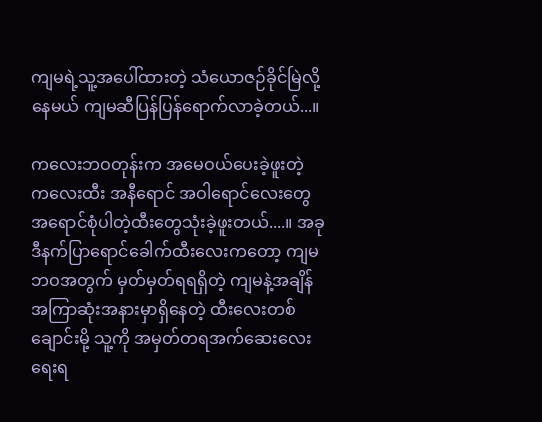ကျမရဲ့သူ့အပေါ်ထားတဲ့ သံယောဇဉ်ခိုင်မြဲလို့နေမယ် ကျမဆီပြန်ပြန်ရောက်လာခဲ့တယ်...။

ကလေးဘဝတုန်းက အမေဝယ်ပေးခဲ့ဖူးတဲ့ ကလေးထီး အနီရောင် အဝါရောင်လေးတွေ အရောင်စုံပါတဲ့ထီးတွေသုံးခဲ့ဖူးတယ်....။ အခုဒီနက်ပြာရောင်ခေါက်ထီးလေးကတော့ ကျမဘဝအတွက် မှတ်မှတ်ရရရှိတဲ့ ကျမနဲ့အချိန်အကြာဆုံးအနားမှာရှိနေတဲ့ ထီးလေးတစ်ချောင်းမို့ သူ့ကို အမှတ်တရအက်ဆေးလေးရေးရ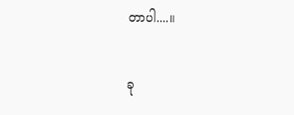တာပါ....။

ခု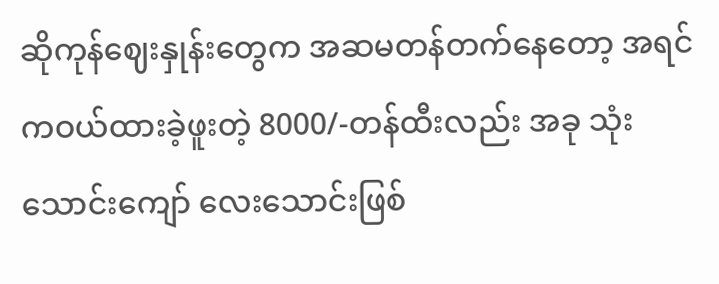ဆိုကုန်ဈေးနှုန်းတွေက အဆမတန်တက်နေတော့ အရင်ကဝယ်ထားခဲ့ဖူးတဲ့ 8000/-တန်ထီးလည်း အခု သုံးသောင်းကျော် လေးသောင်းဖြစ်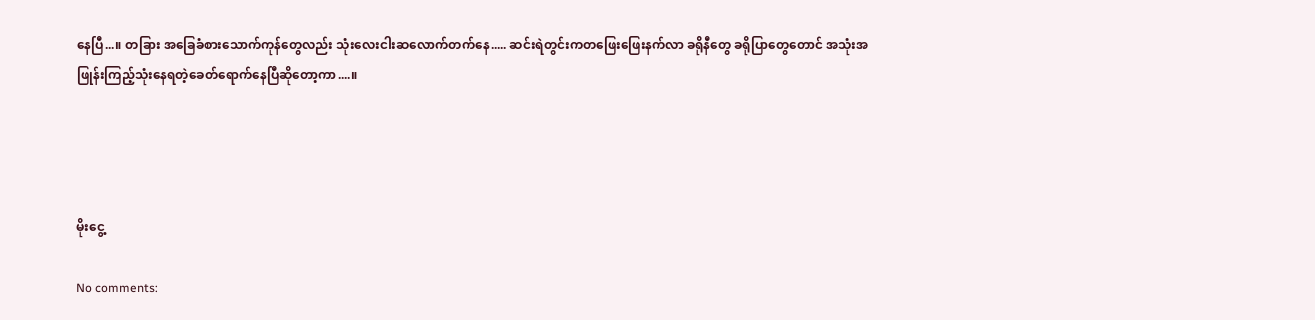နေပြီ...။ တခြား အခြေခံစားသောက်ကုန်တွေလည်း သုံးလေးငါးဆလောက်တက်နေ..... ဆင်းရဲတွင်းကတဖြေးဖြေးနက်လာ ခရိုနီတွေ ခရိုပြာတွေတောင် အသုံးအဖြုန်းကြည့်သုံးနေရတဲ့ခေတ်ရောက်နေပြီဆိုတော့ကာ....။




မိုးငွေ့

No comments: